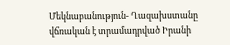Մեկնաբանություն- Ղազախստանը վճռական է տրամադրված Իրանի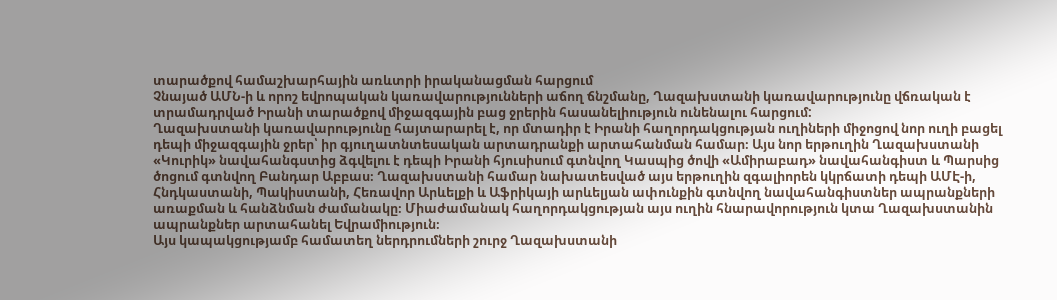տարածքով համաշխարհային առևտրի իրականացման հարցում
Չնայած ԱՄՆ-ի և որոշ եվրոպական կառավարությունների աճող ճնշմանը, Ղազախստանի կառավարությունը վճռական է տրամադրված Իրանի տարածքով միջազգային բաց ջրերին հասանելիություն ունենալու հարցում:
Ղազախստանի կառավարությունը հայտարարել է, որ մտադիր է Իրանի հաղորդակցության ուղիների միջոցով նոր ուղի բացել դեպի միջազգային ջրեր՝ իր գյուղատնտեսական արտադրանքի արտահանման համար։ Այս նոր երթուղին Ղազախստանի «Կուրիկ» նավահանգստից ձգվելու է դեպի Իրանի հյուսիսում գտնվող Կասպից ծովի «Ամիրաբադ» նավահանգիստ և Պարսից ծոցում գտնվող Բանդար Աբբաս։ Ղազախստանի համար նախատեսված այս երթուղին զգալիորեն կկրճատի դեպի ԱՄԷ-ի, Հնդկաստանի, Պակիստանի, Հեռավոր Արևելքի և Աֆրիկայի արևելյան ափունքին գտնվող նավահանգիստներ ապրանքների առաքման և հանձնման ժամանակը։ Միաժամանակ հաղորդակցության այս ուղին հնարավորություն կտա Ղազախստանին ապրանքներ արտահանել Եվրամիություն։
Այս կապակցությամբ համատեղ ներդրումների շուրջ Ղազախստանի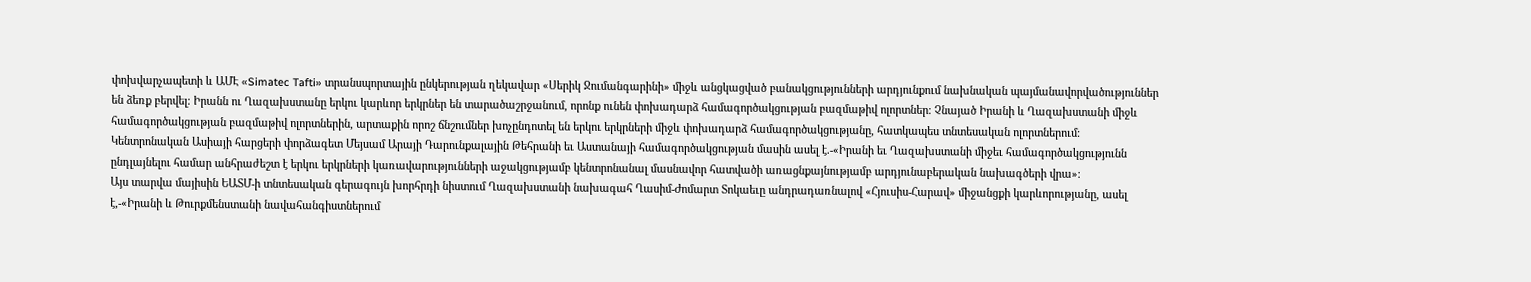փոխվարչապետի և ԱՄԷ «Simatec Tafti» տրանսպորտային ընկերության ղեկավար «Սերիկ Ջումանգարինի» միջև անցկացված բանակցությունների արդյունքում նախնական պայմանավորվածություններ են ձեռք բերվել։ Իրանն ու Ղազախստանը երկու կարևոր երկրներ են տարածաշրջանում, որոնք ունեն փոխադարձ համագործակցության բազմաթիվ ոլորտներ։ Չնայած Իրանի և Ղազախստանի միջև համագործակցության բազմաթիվ ոլորտներին, արտաքին որոշ ճնշումներ խոչընդոտել են երկու երկրների միջև փոխադարձ համագործակցությանը, հատկապես տնտեսական ոլորտներում։
Կենտրոնական Ասիայի հարցերի փորձագետ Մեյսամ Արայի Դարունքալային Թեհրանի եւ Աստանայի համագործակցության մասին ասել է.-«Իրանի եւ Ղազախստանի միջեւ համագործակցությունն ընդլայնելու համար անհրաժեշտ է երկու երկրների կառավարությունների աջակցությամբ կենտրոնանալ մասնավոր հատվածի առացնքայնությամբ արդյունաբերական նախագծերի վրա»։
Այս տարվա մայիսին ԵԱՏՄ-ի տնտեսական գերագույն խորհրդի նիստում Ղազախստանի նախագահ Ղասիմ-Ժոմարտ Տոկաեւը անդրադառնալով «Հյուսիս-Հարավ» միջանցքի կարևորությանը, ասել է,-«Իրանի և Թուրքմենստանի նավահանգիստներում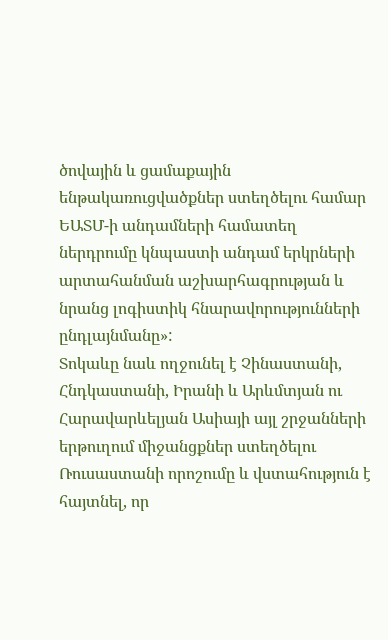ծովային և ցամաքային ենթակառուցվածքներ ստեղծելու համար ԵԱՏՄ-ի անդամների համատեղ ներդրումը կնպաստի անդամ երկրների արտահանման աշխարհագրության և նրանց լոգիստիկ հնարավորությունների ընդլայնմանը»:
Տոկաևը նաև ողջունել է Չինաստանի, Հնդկաստանի, Իրանի և Արևմտյան ու Հարավարևելյան Ասիայի այլ շրջանների երթուղում միջանցքներ ստեղծելու Ռուսաստանի որոշումը և վստահություն է հայտնել, որ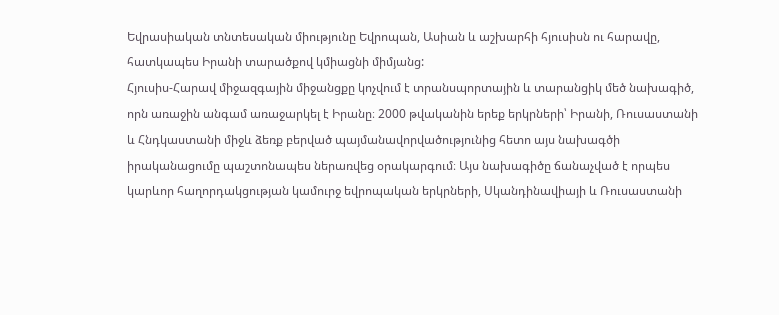Եվրասիական տնտեսական միությունը Եվրոպան, Ասիան և աշխարհի հյուսիսն ու հարավը, հատկապես Իրանի տարածքով կմիացնի միմյանց:
Հյուսիս-Հարավ միջազգային միջանցքը կոչվում է տրանսպորտային և տարանցիկ մեծ նախագիծ, որն առաջին անգամ առաջարկել է Իրանը։ 2000 թվականին երեք երկրների՝ Իրանի, Ռուսաստանի և Հնդկաստանի միջև ձեռք բերված պայմանավորվածությունից հետո այս նախագծի իրականացումը պաշտոնապես ներառվեց օրակարգում։ Այս նախագիծը ճանաչված է որպես կարևոր հաղորդակցության կամուրջ եվրոպական երկրների, Սկանդինավիայի և Ռուսաստանի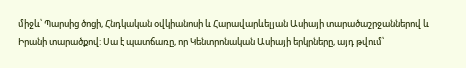միջև՝ Պարսից ծոցի, Հնդկական օվկիանոսի և Հարավարևելյան Ասիայի տարածաշրջաններով և Իրանի տարածքով: Սա է պատճառը, որ Կենտրոնական Ասիայի երկրները, այդ թվում՝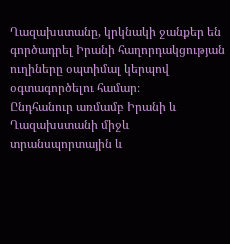Ղազախստանը, կրկնակի ջանքեր են գործադրել Իրանի հաղորդակցության ուղիները օպտիմալ կերպով օգտագործելու համար։
Ընդհանուր առմամբ Իրանի և Ղազախստանի միջև տրանսպորտային և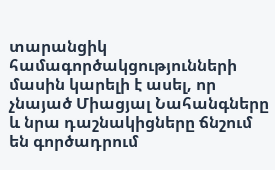տարանցիկ համագործակցությունների մասին կարելի է ասել, որ չնայած Միացյալ Նահանգները և նրա դաշնակիցները ճնշում են գործադրում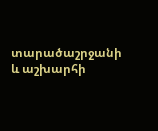տարածաշրջանի և աշխարհի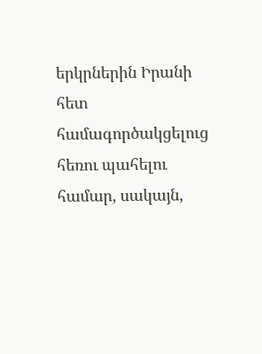երկրներին Իրանի հետ համագործակցելուց հեռու պահելու համար, սակայն,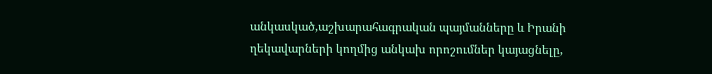անկասկած,աշխարահագրական պայմանները և Իրանի ղեկավարների կողմից անկախ որոշումներ կայացնելը,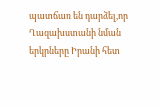պատճառ են դարձել,որ Ղազախստանի նման երկրները Իրանի հետ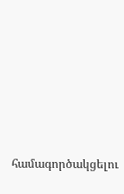համագործակցելու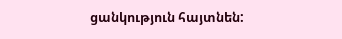ցանկություն հայտնեն: